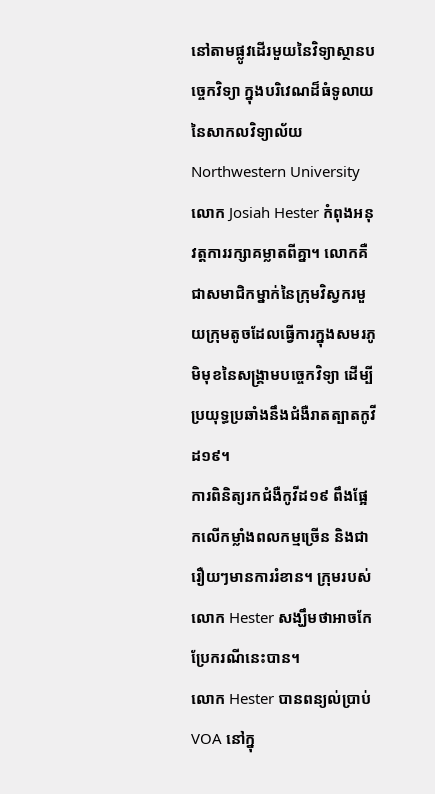នៅតាមផ្លូវដើរមួយនៃវិទ្យាស្ថានបច្ចេកវិទ្យា ក្នុងបរិវេណដ៏ធំទូលាយនៃសាកលវិទ្យាល័យ Northwestern University លោក Josiah Hester កំពុងអនុវត្តការរក្សាគម្លាតពីគ្នា។ លោកគឺជាសមាជិកម្នាក់នៃក្រុមវិស្វករមួយក្រុមតូចដែលធ្វើការក្នុងសមរភូមិមុខនៃសង្គ្រាមបច្ចេកវិទ្យា ដើម្បីប្រយុទ្ធប្រឆាំងនឹងជំងឺរាតត្បាតកូវីដ១៩។
ការពិនិត្យរកជំងឺកូវីដ១៩ ពឹងផ្អែកលើកម្លាំងពលកម្មច្រើន និងជារឿយៗមានការរំខាន។ ក្រុមរបស់លោក Hester សង្ឃឹមថាអាចកែប្រែករណីនេះបាន។
លោក Hester បានពន្យល់ប្រាប់ VOA នៅក្នុ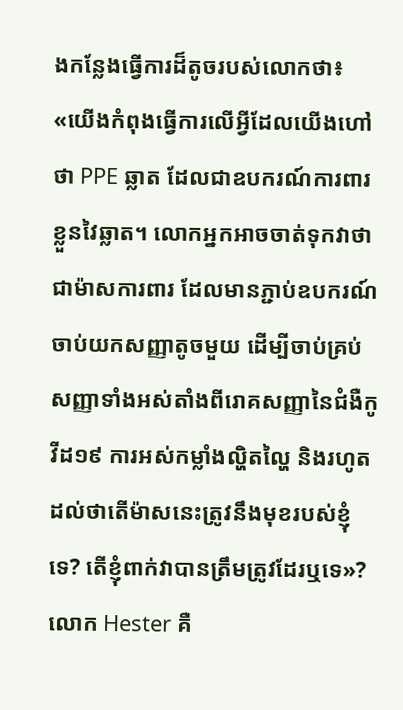ងកន្លែងធ្វើការដ៏តូចរបស់លោកថា៖ «យើងកំពុងធ្វើការលើអ្វីដែលយើងហៅថា PPE ឆ្លាត ដែលជាឧបករណ៍ការពារខ្លួនវៃឆ្លាត។ លោកអ្នកអាចចាត់ទុកវាថាជាម៉ាសការពារ ដែលមានភ្ជាប់ឧបករណ៍ចាប់យកសញ្ញាតូចមួយ ដើម្បីចាប់គ្រប់សញ្ញាទាំងអស់តាំងពីរោគសញ្ញានៃជំងឺកូវីដ១៩ ការអស់កម្លាំងល្ហិតល្ហៃ និងរហូតដល់ថាតើម៉ាសនេះត្រូវនឹងមុខរបស់ខ្ញុំទេ? តើខ្ញុំពាក់វាបានត្រឹមត្រូវដែរឬទេ»?
លោក Hester គឺ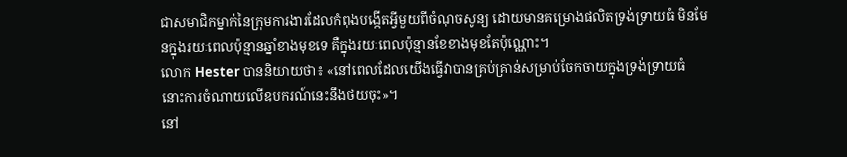ជាសមាជិកម្នាក់នៃក្រុមការងារដែលកំពុងបង្កើតអ្វីមួយពីចំណុចសូន្យ ដោយមានគម្រោងផលិតទ្រង់ទ្រាយធំ មិនមែនក្នុងរយៈពេលប៉ុន្មានឆ្នាំខាងមុខទេ គឺក្នុងរយៈពេលប៉ុន្មានខែខាងមុខតែប៉ុណ្ណោះ។
លោក Hester បាននិយាយថា៖ «នៅពេលដែលយើងធ្វើវាបានគ្រប់គ្រាន់សម្រាប់ចែកចាយក្នុងទ្រង់ទ្រាយធំ នោះការចំណាយលើឧបករណ៍នេះនឹងថយចុះ»។
នៅ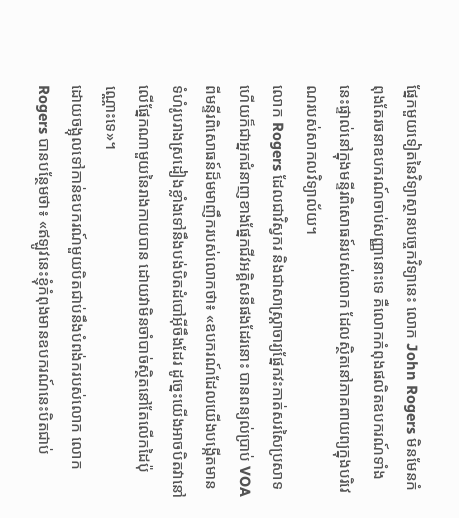ផ្នែកមួយទៀតនៃវិទ្យាស្ថានបច្ចេកវិទ្យានេះ លោក John Rogers មិនមែនកំពុងតែរចនាឧបករណ៍ចាប់សញ្ញានោះទេ គឺលោកកំពុងផលិតឧបករណ៍ទាំងនេះផ្ទាល់នៅក្នុងមន្ទីរពិសោធន៍របស់លោក ដែលស្ថិតនៅភាគពាយព្យក្នុងបរិវេណរបស់សាកលវិទ្យាល័យ។
លោក Rogers ដែលជាវិស្វករ និងជាសាស្ត្រាចារ្យផ្នែកវះកាត់សរសៃប្រសាទ ហើយក៏ជាអ្នកជំនាញខាងផ្នែកជីវអគ្គិសនីផងដែរនោះ បានពន្យល់ប្រាប់ VOA ពីមន្ទីរពិសោធន៍ដ៏មមាញឹករបស់លោកថា៖ «ឧបករណ៍ដែលយើងបង្កើតមានទំហំរូបរាងស្រដៀងខ្លាំងទៅនឹងបង់បិតដំបៅអ៊ីចឹងដែរ ដូច្នេះយើងអាចបិតវានៅលើផ្នែកណាមួយនៃរាងកាយបាន ដោយវាមិនចាំបាច់ស្ថិតនៅតែលើកដៃប៉ុណ្ណោះទេ»។
ដោយចង្អុលទៅកាន់ឧបករណ៍មួយបិតជាប់នឹងបំពង់ករបស់លោក លោក Rogers បានបន្ថែមថា៖ «ឥឡូវនេះខ្ញុំកំពុងមានឧបករណ៍នេះបិតជាប់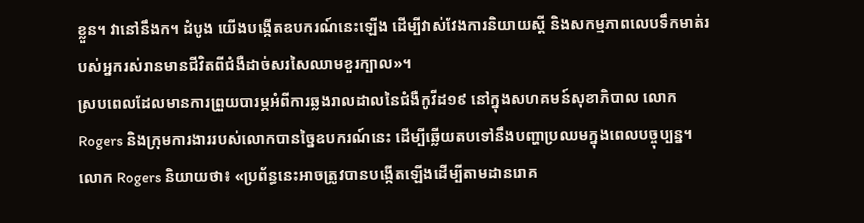ខ្លួន។ វានៅនឹងក។ ដំបូង យើងបង្កើតឧបករណ៍នេះឡើង ដើម្បីវាស់វែងការនិយាយស្ដី និងសកម្មភាពលេបទឹកមាត់របស់អ្នករស់រានមានជីវិតពីជំងឺដាច់សរសៃឈាមខួរក្បាល»។
ស្របពេលដែលមានការព្រួយបារម្ភអំពីការឆ្លងរាលដាលនៃជំងឺកូវីដ១៩ នៅក្នុងសហគមន៍សុខាភិបាល លោក Rogers និងក្រុមការងាររបស់លោកបានច្នៃឧបករណ៍នេះ ដើម្បីឆ្លើយតបទៅនឹងបញ្ហាប្រឈមក្នុងពេលបច្ចុប្បន្ន។
លោក Rogers និយាយថា៖ «ប្រព័ន្ធនេះអាចត្រូវបានបង្កើតឡើងដើម្បីតាមដានរោគ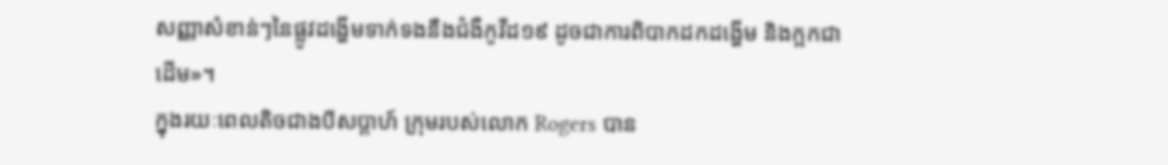សញ្ញាសំខាន់ៗនៃផ្លូវដង្ហើមទាក់ទងនឹងជំងឺកូវីដ១៩ ដូចជាការពិបាកដកដង្ហើម និងក្អកជាដើម»។
ក្នុងរយៈពេលតិចជាងបីសប្ដាហ៍ ក្រុមរបស់លោក Rogers បាន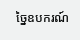ច្នៃឧបករណ៍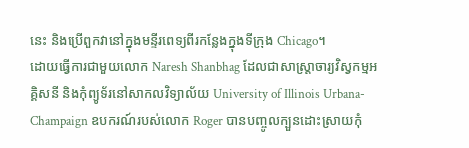នេះ និងប្រើពួកវានៅក្នុងមន្ទីរពេទ្យពីរកន្លែងក្នុងទីក្រុង Chicago។
ដោយធ្វើការជាមួយលោក Naresh Shanbhag ដែលជាសាស្ត្រាចារ្យវិស្វកម្មអគ្គិសនី និងកុំព្យូទ័រនៅសាកលវិទ្យាល័យ University of Illinois Urbana-Champaign ឧបករណ៍របស់លោក Roger បានបញ្ចូលក្បួនដោះស្រាយកុំ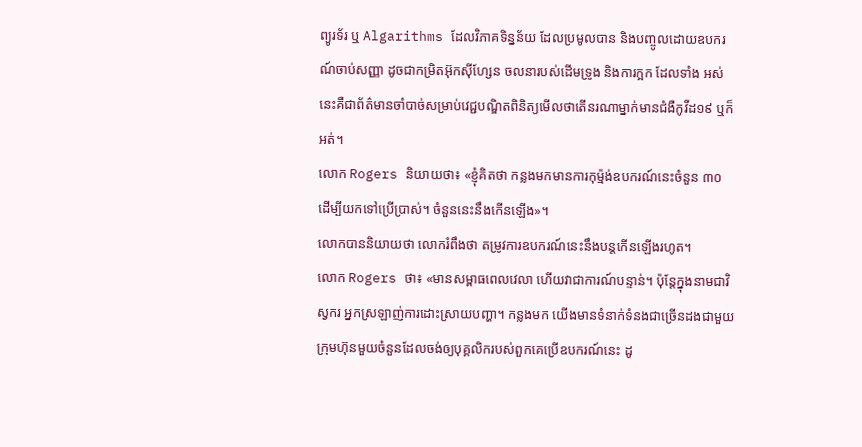ព្យូរទ័រ ឬ Algarithms ដែលវិភាគទិន្នន័យ ដែលប្រមូលបាន និងបញ្ចូលដោយឧបករណ៍ចាប់សញ្ញា ដូចជាកម្រិតអ៊ុកស៊ីហ្សែន ចលនារបស់ដើមទ្រូង និងការក្អក ដែលទាំង អស់នេះគឺជាព័ត៌មានចាំបាច់សម្រាប់វេជ្ជបណ្ឌិតពិនិត្យមើលថាតើនរណាម្នាក់មានជំងឺកូវីដ១៩ ឬក៏អត់។
លោក Rogers និយាយថា៖ «ខ្ញុំគិតថា កន្លងមកមានការកុម៉្មង់ឧបករណ៍នេះចំនួន ៣០ ដើម្បីយកទៅប្រើប្រាស់។ ចំនួននេះនឹងកើនឡើង»។
លោកបាននិយាយថា លោករំពឹងថា តម្រូវការឧបករណ៍នេះនឹងបន្តកើនឡើងរហូត។
លោក Rogers ថា៖ «មានសម្ពាធពេលវេលា ហើយវាជាការណ៍បន្ទាន់។ ប៉ុន្តែក្នុងនាមជាវិស្វករ អ្នកស្រឡាញ់ការដោះស្រាយបញ្ហា។ កន្លងមក យើងមានទំនាក់ទំនងជាច្រើនដងជាមួយក្រុមហ៊ុនមួយចំនួនដែលចង់ឲ្យបុគ្គលិករបស់ពួកគេប្រើឧបករណ៍នេះ ដូ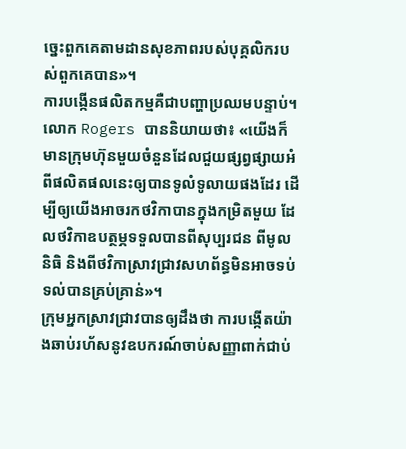ច្នេះពួកគេតាមដានសុខភាពរបស់បុគ្គលិករបស់ពួកគេបាន»។
ការបង្កើនផលិតកម្មគឺជាបញ្ហាប្រឈមបន្ទាប់។
លោក Rogers បាននិយាយថា៖ «យើងក៏មានក្រុមហ៊ុនមួយចំនួនដែលជួយផ្សព្វផ្សាយអំពីផលិតផលនេះឲ្យបានទូលំទូលាយផងដែរ ដើម្បីឲ្យយើងអាចរកថវិកាបានក្នុងកម្រិតមួយ ដែលថវិកាឧបត្ថម្ភទទួលបានពីសុប្បរជន ពីមូលនិធិ និងពីថវិកាស្រាវជ្រាវសហព័ន្ធមិនអាចទប់ទល់បានគ្រប់គ្រាន់»។
ក្រុមអ្នកស្រាវជ្រាវបានឲ្យដឹងថា ការបង្កើតយ៉ាងឆាប់រហ័សនូវឧបករណ៍ចាប់សញ្ញាពាក់ជាប់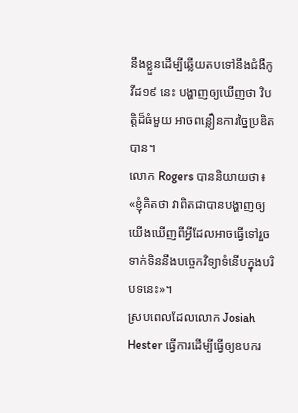នឹងខ្លួនដើម្បីឆ្លើយតបទៅនឹងជំងឺកូវីដ១៩ នេះ បង្ហាញឲ្យឃើញថា វិបត្តិដ៏ធំមួយ អាចពន្លឿនការច្នៃប្រឌិតបាន។
លោក Rogers បាននិយាយថា៖ «ខ្ញុំគិតថា វាពិតជាបានបង្ហាញឲ្យយើងឃើញពីអ្វីដែលអាចធ្វើទៅរួច ទាក់ទិននឹងបច្ចេកវិទ្យាទំនើបក្នុងបរិបទនេះ»។
ស្របពេលដែលលោក Josiah Hester ធ្វើការដើម្បីធ្វើឲ្យឧបករ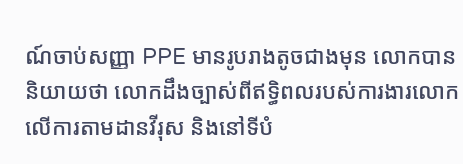ណ៍ចាប់សញ្ញា PPE មានរូបរាងតូចជាងមុន លោកបាននិយាយថា លោកដឹងច្បាស់ពីឥទ្ធិពលរបស់ការងារលោកលើការតាមដានវីរុស និងនៅទីបំ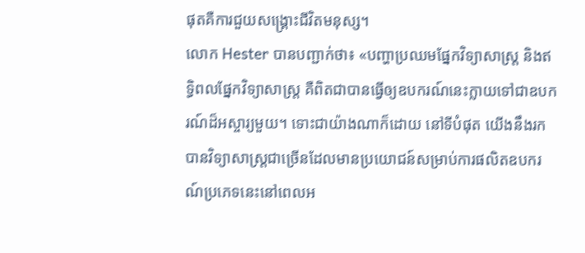ផុតគឺការជួយសង្គ្រោះជីវិតមនុស្ស។
លោក Hester បានបញ្ជាក់ថា៖ «បញ្ហាប្រឈមផ្នែកវិទ្យាសាស្ត្រ និងឥទ្ធិពលផ្នែកវិទ្យាសាស្ត្រ គឺពិតជាបានធ្វើឲ្យឧបករណ៍នេះក្លាយទៅជាឧបករណ៍ដ៏អស្ចារ្យមួយ។ ទោះជាយ៉ាងណាក៏ដោយ នៅទីបំផុត យើងនឹងរកបានវិទ្យាសាស្ត្រជាច្រើនដែលមានប្រយោជន៍សម្រាប់ការផលិតឧបករណ៍ប្រភេទនេះនៅពេលអ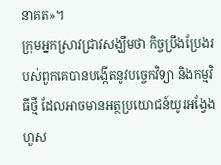នាគត»។
ក្រុមអ្នកស្រាវជ្រាវសង្ឃឹមថា កិច្ចប្រឹងប្រែងរបស់ពួកគេបានបង្កើតនូវបច្ចេកវិទ្យា និងកម្មវិធីថ្មី ដែលអាចមានអត្ថប្រយោជន៍យូរអង្វែងហួស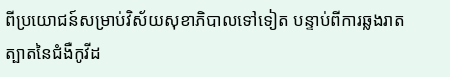ពីប្រយោជន៍សម្រាប់វិស័យសុខាភិបាលទៅទៀត បន្ទាប់ពីការឆ្លងរាតត្បាតនៃជំងឺកូវីដ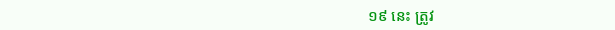១៩ នេះ ត្រូវ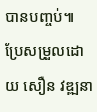បានបញ្ចប់៕
ប្រែសម្រួលដោយ សឿន វឌ្ឍនា